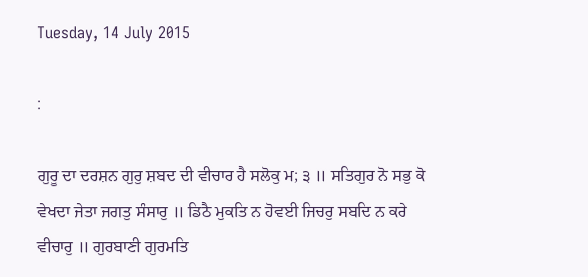Tuesday, 14 July 2015

:

ਗੁਰੂ ਦਾ ਦਰਸ਼ਨ ਗੁਰੁ ਸ਼ਬਦ ਦੀ ਵੀਚਾਰ ਹੈ ਸਲੋਕੁ ਮ; ੩ ॥ ਸਤਿਗੁਰ ਨੋ ਸਭੁ ਕੋ ਵੇਖਦਾ ਜੇਤਾ ਜਗਤੁ ਸੰਸਾਰੁ ॥ ਡਿਠੈ ਮੁਕਤਿ ਨ ਹੋਵਈ ਜਿਚਰੁ ਸਬਦਿ ਨ ਕਰੇ ਵੀਚਾਰੁ ॥ ਗੁਰਬਾਣੀ ਗੁਰਮਤਿ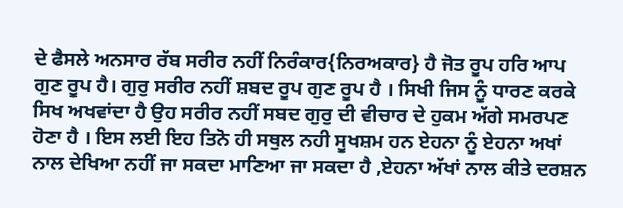ਦੇ ਫੈਸਲੇ ਅਨਸਾਰ ਰੱਬ ਸਰੀਰ ਨਹੀਂ ਨਿਰੰਕਾਰ{ਨਿਰਅਕਾਰ} ਹੈ ਜੋਤ ਰੂਪ ਹਰਿ ਆਪ ਗੁਣ ਰੂਪ ਹੈ। ਗੁਰੁ ਸਰੀਰ ਨਹੀਂ ਸ਼ਬਦ ਰੂਪ ਗੁਣ ਰੂਪ ਹੈ । ਸਿਖੀ ਜਿਸ ਨੂੰ ਧਾਰਣ ਕਰਕੇ ਸਿਖ ਅਖਵਾਂਦਾ ਹੈ ਉਹ ਸਰੀਰ ਨਹੀਂ ਸਬਦ ਗੁਰੁ ਦੀ ਵੀਚਾਰ ਦੇ ਹੁਕਮ ਅੱਗੇ ਸਮਰਪਣ ਹੋਣਾ ਹੈ । ਇਸ ਲਈ ਇਹ ਤਿਨੋ ਹੀ ਸਥੁਲ ਨਹੀ ਸੂਖਸ਼ਮ ਹਨ ਏਹਨਾ ਨੂੰ ਏਹਨਾ ਅਖਾਂ ਨਾਲ ਦੇਖਿਆ ਨਹੀਂ ਜਾ ਸਕਦਾ ਮਾਣਿਆ ਜਾ ਸਕਦਾ ਹੈ ,ਏਹਨਾ ਅੱਖਾਂ ਨਾਲ ਕੀਤੇ ਦਰਸ਼ਨ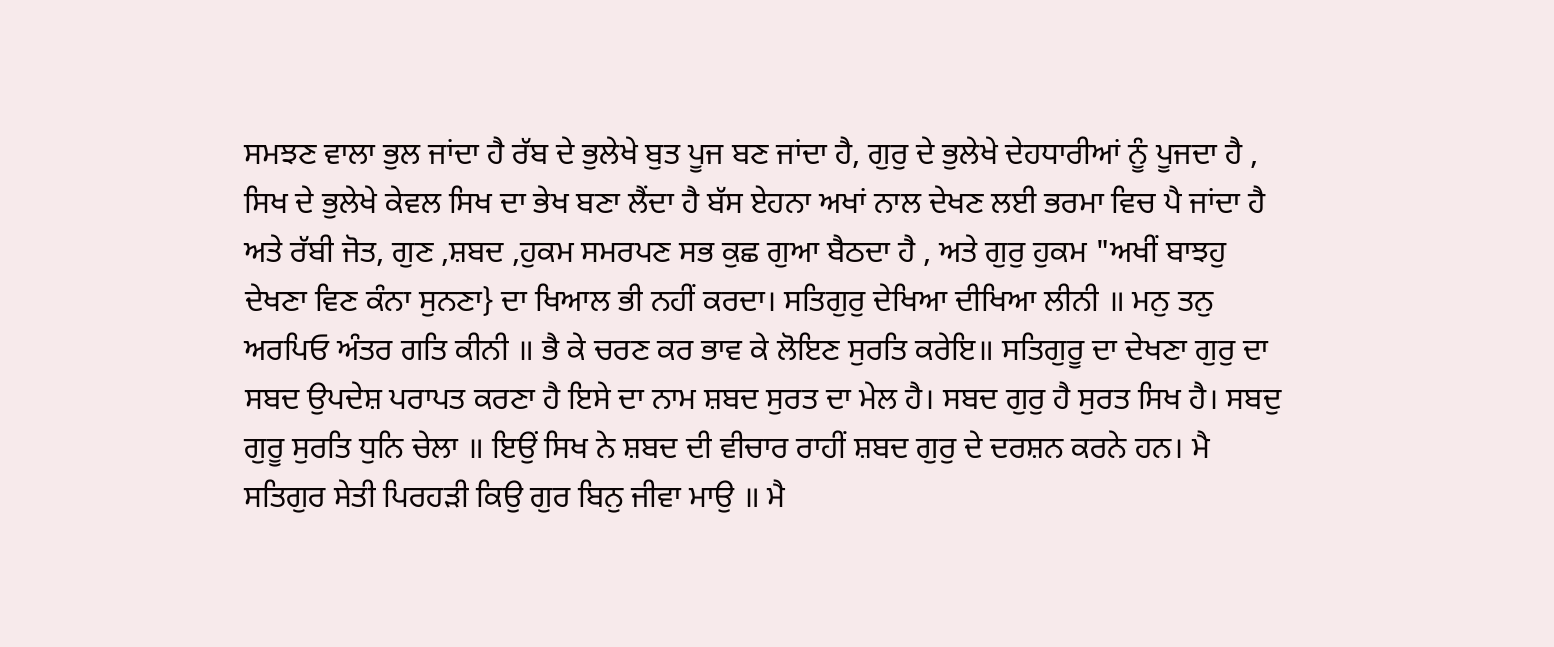ਸਮਝਣ ਵਾਲਾ ਭੁਲ ਜਾਂਦਾ ਹੈ ਰੱਬ ਦੇ ਭੁਲੇਖੇ ਬੁਤ ਪੂਜ ਬਣ ਜਾਂਦਾ ਹੈ, ਗੁਰੁ ਦੇ ਭੁਲੇਖੇ ਦੇਹਧਾਰੀਆਂ ਨੂੰ ਪੂਜਦਾ ਹੈ , ਸਿਖ ਦੇ ਭੁਲੇਖੇ ਕੇਵਲ ਸਿਖ ਦਾ ਭੇਖ ਬਣਾ ਲੈਂਦਾ ਹੈ ਬੱਸ ਏਹਨਾ ਅਖਾਂ ਨਾਲ ਦੇਖਣ ਲਈ ਭਰਮਾ ਵਿਚ ਪੈ ਜਾਂਦਾ ਹੈ ਅਤੇ ਰੱਬੀ ਜੋਤ, ਗੁਣ ,ਸ਼ਬਦ ,ਹੁਕਮ ਸਮਰਪਣ ਸਭ ਕੁਛ ਗੁਆ ਬੈਠਦਾ ਹੈ , ਅਤੇ ਗੁਰੁ ਹੁਕਮ "ਅਖੀਂ ਬਾਝਹੁ ਦੇਖਣਾ ਵਿਣ ਕੰਨਾ ਸੁਨਣਾ} ਦਾ ਖਿਆਲ ਭੀ ਨਹੀਂ ਕਰਦਾ। ਸਤਿਗੁਰੁ ਦੇਖਿਆ ਦੀਖਿਆ ਲੀਨੀ ॥ ਮਨੁ ਤਨੁ ਅਰਪਿਓ ਅੰਤਰ ਗਤਿ ਕੀਨੀ ॥ ਭੈ ਕੇ ਚਰਣ ਕਰ ਭਾਵ ਕੇ ਲੋਇਣ ਸੁਰਤਿ ਕਰੇਇ॥ ਸਤਿਗੁਰੂ ਦਾ ਦੇਖਣਾ ਗੁਰੁ ਦਾ ਸਬਦ ਉਪਦੇਸ਼ ਪਰਾਪਤ ਕਰਣਾ ਹੈ ਇਸੇ ਦਾ ਨਾਮ ਸ਼ਬਦ ਸੁਰਤ ਦਾ ਮੇਲ ਹੈ। ਸਬਦ ਗੁਰੁ ਹੈ ਸੁਰਤ ਸਿਖ ਹੈ। ਸਬਦੁ ਗੁਰੂ ਸੁਰਤਿ ਧੁਨਿ ਚੇਲਾ ॥ ਇਉਂ ਸਿਖ ਨੇ ਸ਼ਬਦ ਦੀ ਵੀਚਾਰ ਰਾਹੀਂ ਸ਼ਬਦ ਗੁਰੁ ਦੇ ਦਰਸ਼ਨ ਕਰਨੇ ਹਨ। ਮੈ ਸਤਿਗੁਰ ਸੇਤੀ ਪਿਰਹੜੀ ਕਿਉ ਗੁਰ ਬਿਨੁ ਜੀਵਾ ਮਾਉ ॥ ਮੈ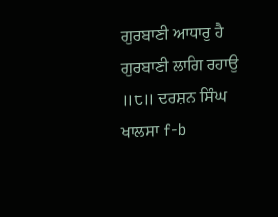ਗੁਰਬਾਣੀ ਆਧਾਰੁ ਹੈ ਗੁਰਬਾਣੀ ਲਾਗਿ ਰਹਾਉ ॥੮॥ ਦਰਸ਼ਨ ਸਿੰਘ ਖਾਲਸਾ f-b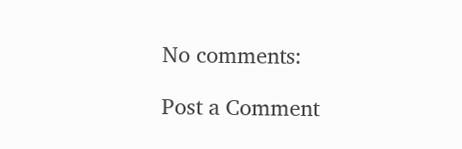No comments:

Post a Comment